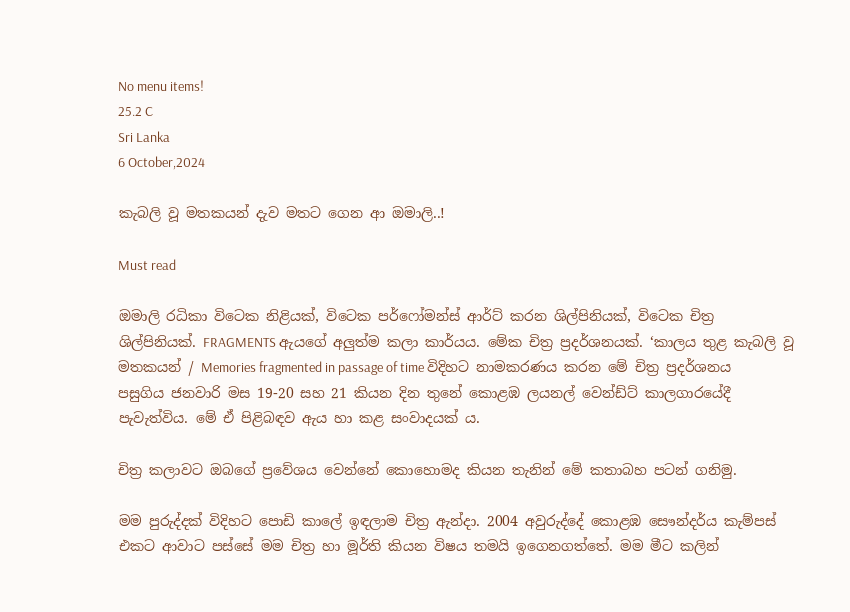No menu items!
25.2 C
Sri Lanka
6 October,2024

කැබලි වූ මතකයන් දැව මතට ගෙන ආ ඔමාලි..!

Must read

ඔමාලි රධිකා විටෙක නිළියක්, විටෙක පර්ෆෝමන්ස් ආර්ට් කරන ශිල්පිනියක්, විටෙක චිත්‍ර ශිල්පිනියක්. FRAGMENTS ඇයගේ අලුත්ම කලා කාර්යය. මේක චිත්‍ර ප්‍රදර්ශනයක්. ‘කාලය තුළ කැබලි වූ මතකයන් / Memories fragmented in passage of time විදිහට නාමකරණය කරන මේ චිත්‍ර ප්‍රදර්ශනය පසුගිය ජනවාරි මස 19-20 සහ 21 කියන දින තුනේ කොළඹ ලයනල් වෙන්ඩ්ට් කාලගාරයේදී පැවැත්විය. මේ ඒ පිළිබඳව ඇය හා කළ සංවාදයක් ය.

චිත්‍ර කලාවට ඔබගේ ප්‍රවේශය වෙන්නේ කොහොමද කියන තැනින් මේ කතාබහ පටන් ගනිමු.

මම පුරුද්දක් විදිහට පොඩි කාලේ ඉඳලාම චිත්‍ර ඇන්දා. 2004 අවුරුද්දේ කොළඹ සෞන්දර්ය කැම්පස් එකට ආවාට පස්සේ මම චිත්‍ර හා මූර්ති කියන විෂය තමයි ඉගෙනගත්තේ. මම මීට කලින්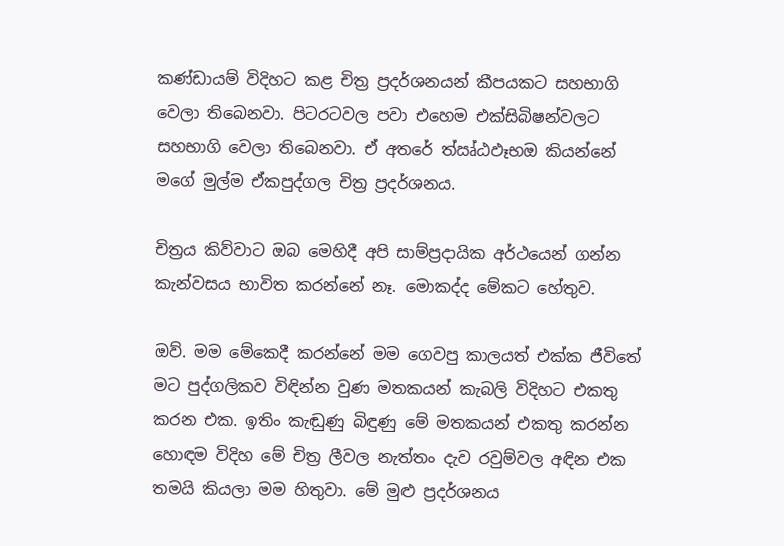කණ්ඩායම් විදිහට කළ චිත්‍ර ප්‍රදර්ශනයන් කීපයකට සහභාගි වෙලා තිබෙනවා. පිටරටවල පවා එහෙම එක්සිබිෂන්වලට සහභාගි වෙලා තිබෙනවා. ඒ අතරේ ත්‍ඍ්ඨඵෑභඔ කියන්නේ මගේ මුල්ම ඒකපුද්ගල චිත්‍ර ප්‍රදර්ශනය.

චිත්‍රය කිව්වාට ඔබ මෙහිදී අපි සාම්ප්‍රදායික අර්ථයෙන් ගන්න කැන්වසය භාවිත කරන්නේ නෑ. මොකද්ද මේකට හේතුව.

ඔව්. මම මේකෙදී කරන්නේ මම ගෙවපු කාලයත් එක්ක ජීවිතේ මට පුද්ගලිකව විඳින්න වුණ මතකයන් කැබලි විදිහට එකතු කරන එක. ඉතිං කැඬුණු බිඳුණු මේ මතකයන් එකතු කරන්න හොඳම විදිහ මේ චිත්‍ර ලීවල නැත්තං දැව රවුම්වල අඳින එක තමයි කියලා මම හිතුවා. මේ මුළු ප්‍රදර්ශනය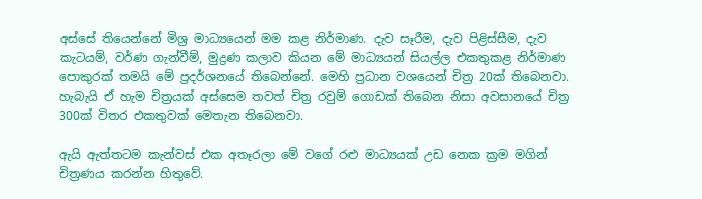අස්සේ තියෙන්නේ මිශ්‍ර මාධ්‍යයෙන් මම කළ නිර්මාණ. දැව සෑරීම, දැව පිළිස්සීම, දැව කැටයම්, වර්ණ ගැන්වීම්, මුද්‍රණ කලාව කියන මේ මාධ්‍යයන් සියල්ල එකතුකළ නිර්මාණ පොකුරක් තමයි මේ ප්‍රදර්ශනයේ තිබෙන්නේ. මෙහි ප්‍රධාන වශයෙන් චිත්‍ර 20ක් තිබෙනවා. හැබැයි ඒ හැම චිත්‍රයක් අස්සෙම තවත් චිත්‍ර රවුම් ගොඩක් තිබෙන නිසා අවසානයේ චිත්‍ර 300ක් විතර එකතුවක් මෙතැන තිබෙනවා.

ඇයි ඇත්තටම කැන්වස් එක අතෑරලා මේ වගේ රළු මාධ්‍යයක් උඩ නෙක ක්‍රම මගින් චිත්‍රණය කරන්න හිතුවේ.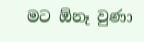මට ඕනෑ වුණා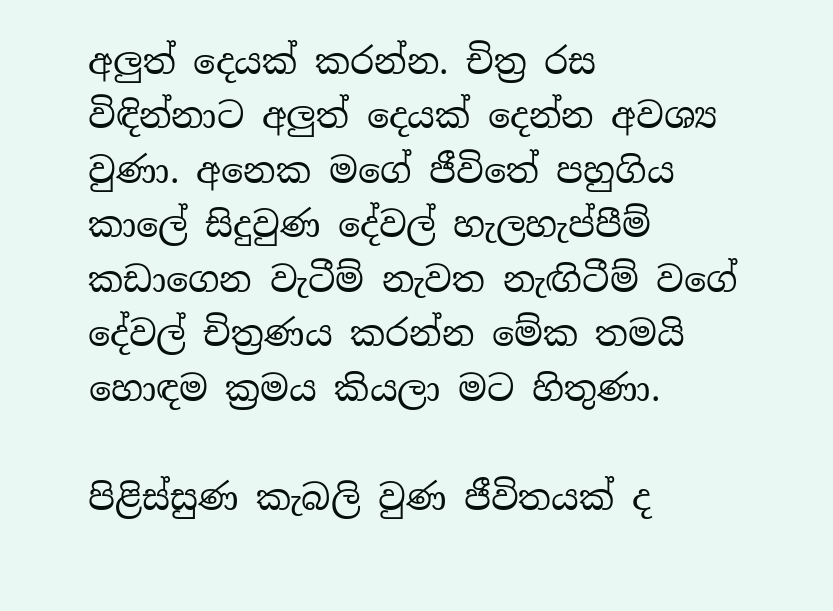අලුත් දෙයක් කරන්න. චිත්‍ර රස විඳින්නාට අලුත් දෙයක් දෙන්න අවශ්‍ය වුණා. අනෙක මගේ ජීවිතේ පහුගිය කාලේ සිදුවුණ දේවල් හැලහැප්පීම් කඩාගෙන වැටීම් නැවත නැඟිටීම් වගේ දේවල් චිත්‍රණය කරන්න මේක තමයි හොඳම ක්‍රමය කියලා මට හිතුණා.

පිළිස්සුණ කැබලි වුණ ජීවිතයක් ද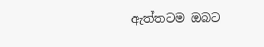ඇත්තටම ඔබට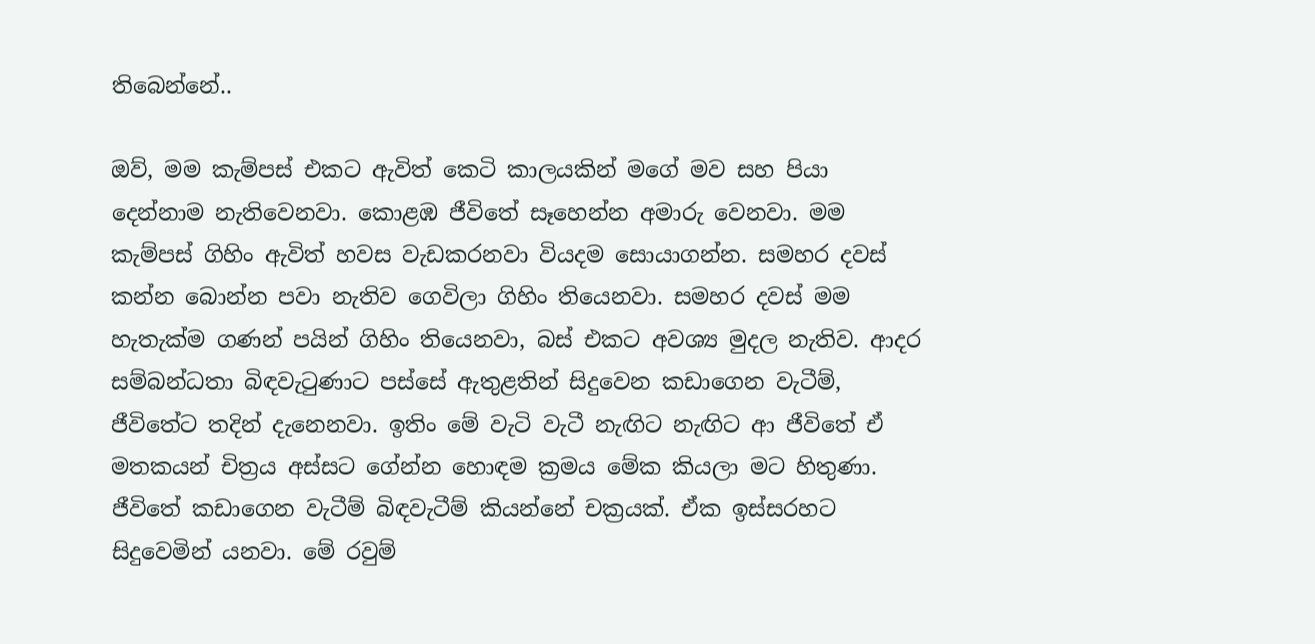තිබෙන්නේ..

ඔව්, මම කැම්පස් එකට ඇවිත් කෙටි කාලයකින් මගේ මව සහ පියා දෙන්නාම නැතිවෙනවා. කොළඹ ජීවිතේ සෑහෙන්න අමාරු වෙනවා. මම කැම්පස් ගිහිං ඇවිත් හවස වැඩකරනවා වියදම සොයාගන්න. සමහර දවස් කන්න බොන්න පවා නැතිව ගෙවිලා ගිහිං තියෙනවා. සමහර දවස් මම හැතැක්ම ගණන් පයින් ගිහිං තියෙනවා, බස් එකට අවශ්‍ය මුදල නැතිව. ආදර සම්බන්ධතා බිඳවැටුණාට පස්සේ ඇතුළතින් සිදුවෙන කඩාගෙන වැටීම්, ජීවිතේට තදින් දැනෙනවා. ඉතිං මේ වැටි වැටී නැඟිට නැඟිට ආ ජීවිතේ ඒ මතකයන් චිත්‍රය අස්සට ගේන්න හොඳම ක්‍රමය මේක කියලා මට හිතුණා. ජීවිතේ කඩාගෙන වැටීම් බිඳවැටීම් කියන්නේ චක්‍රයක්. ඒක ඉස්සරහට සිදුවෙමින් යනවා. මේ රවුම්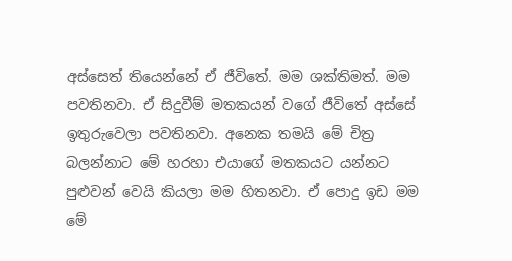අස්සෙත් තියෙන්නේ ඒ ජීවිතේ. මම ශක්තිමත්. මම පවතිනවා. ඒ සිදුවීම් මතකයන් වගේ ජීවිතේ අස්සේ ඉතුරුවෙලා පවතිනවා. අනෙක තමයි මේ චිත්‍ර බලන්නාට මේ හරහා එයාගේ මතකයට යන්නට පුළුවන් වෙයි කියලා මම හිතනවා. ඒ පොදු ඉඩ මම මේ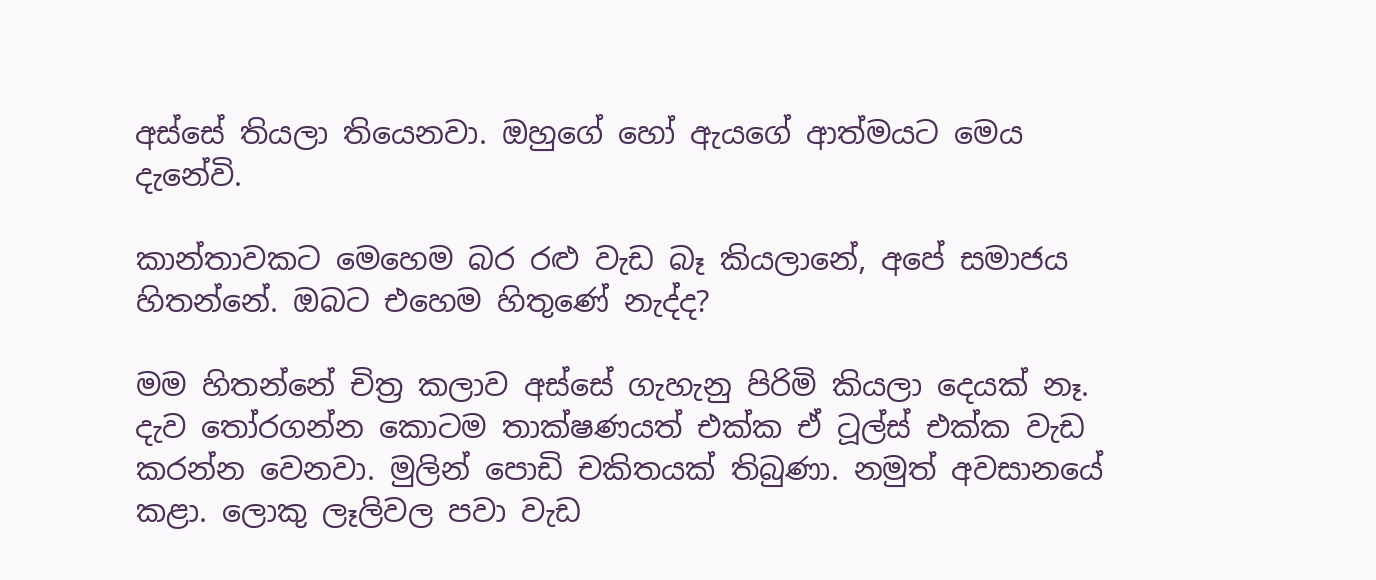අස්සේ තියලා තියෙනවා. ඔහුගේ හෝ ඇයගේ ආත්මයට මෙය දැනේවි.

කාන්තාවකට මෙහෙම බර රළු වැඩ බෑ කියලානේ, අපේ සමාජය හිතන්නේ. ඔබට එහෙම හිතුණේ නැද්ද?

මම හිතන්නේ චිත්‍ර කලාව අස්සේ ගැහැනු පිරිමි කියලා දෙයක් නෑ. දැව තෝරගන්න කොටම තාක්ෂණයත් එක්ක ඒ ටූල්ස් එක්ක වැඩ කරන්න වෙනවා. මුලින් පොඩි චකිතයක් තිබුණා. නමුත් අවසානයේ කළා. ලොකු ලෑලිවල පවා වැඩ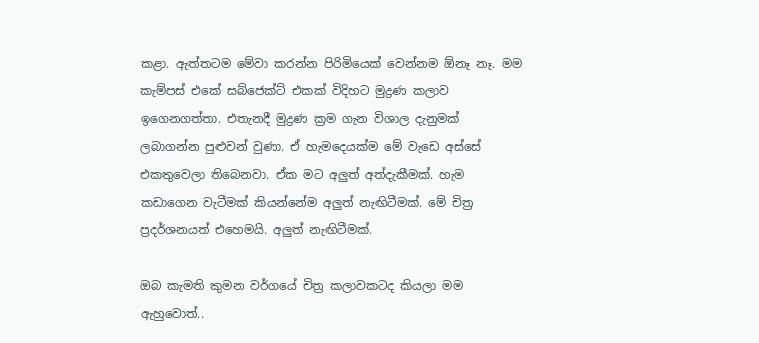කළා. ඇත්තටම මේවා කරන්න පිරිමියෙක් වෙන්නම ඕනෑ නෑ. මම කැම්පස් එකේ සබ්ජෙක්ට් එකක් විදිහට මුද්‍රණ කලාව ඉගෙනගත්තා. එතැනදී මුද්‍රණ ක්‍රම ගැන විශාල දැනුමක් ලබාගන්න පුළුවන් වුණා. ඒ හැමදෙයක්ම මේ වැඩෙ අස්සේ එකතුවෙලා තිබෙනවා. ඒක මට අලුත් අත්දැකීමක්. හැම කඩාගෙන වැටීමක් කියන්නේම අලුත් නැඟිටීමක්. මේ චිත්‍ර ප්‍රදර්ශනයත් එහෙමයි. අලුත් නැඟිටීමක්.

ඔබ කැමති කුමන වර්ගයේ චිත්‍ර කලාවකටද කියලා මම ඇහුවොත්..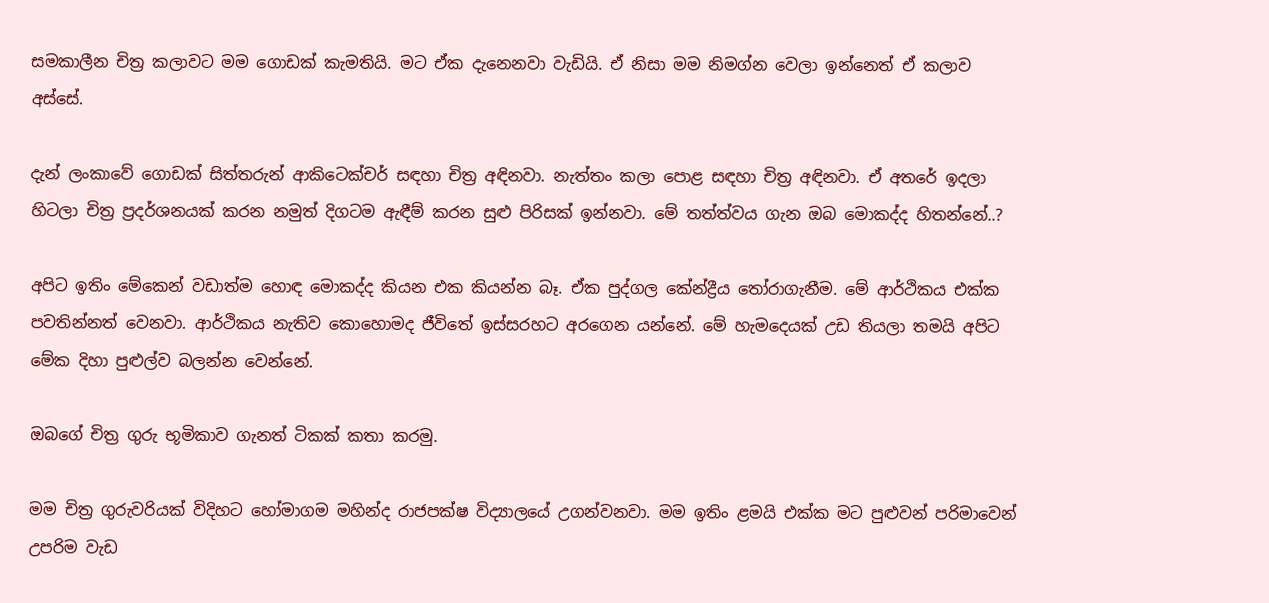සමකාලීන චිත්‍ර කලාවට මම ගොඩක් කැමතියි. මට ඒක දැනෙනවා වැඩියි. ඒ නිසා මම නිමග්න වෙලා ඉන්නෙත් ඒ කලාව අස්සේ.

දැන් ලංකාවේ ගොඩක් සිත්තරුන් ආකිටෙක්චර් සඳහා චිත්‍ර අඳිනවා. නැත්තං කලා පොළ සඳහා චිත්‍ර අඳිනවා. ඒ අතරේ ඉදලා හිටලා චිත්‍ර ප්‍රදර්ශනයක් කරන නමුත් දිගටම ඇඳීම් කරන සුළු පිරිසක් ඉන්නවා. මේ තත්ත්වය ගැන ඔබ මොකද්ද හිතන්නේ..?

අපිට ඉතිං මේකෙන් වඩාත්ම හොඳ මොකද්ද කියන එක කියන්න බෑ. ඒක පුද්ගල කේන්ද්‍රීය තෝරාගැනීම. මේ ආර්ථිකය එක්ක පවතින්නත් වෙනවා. ආර්ථිකය නැතිව කොහොමද ජීවිතේ ඉස්සරහට අරගෙන යන්නේ. මේ හැමදෙයක් උඩ තියලා තමයි අපිට මේක දිහා පුළුල්ව බලන්න වෙන්නේ.

ඔබගේ චිත්‍ර ගුරු භූමිකාව ගැනත් ටිකක් කතා කරමු.

මම චිත්‍ර ගුරුවරියක් විදිහට හෝමාගම මහින්ද රාජපක්ෂ විද්‍යාලයේ උගන්වනවා. මම ඉතිං ළමයි එක්ක මට පුළුවන් පරිමාවෙන් උපරිම වැඩ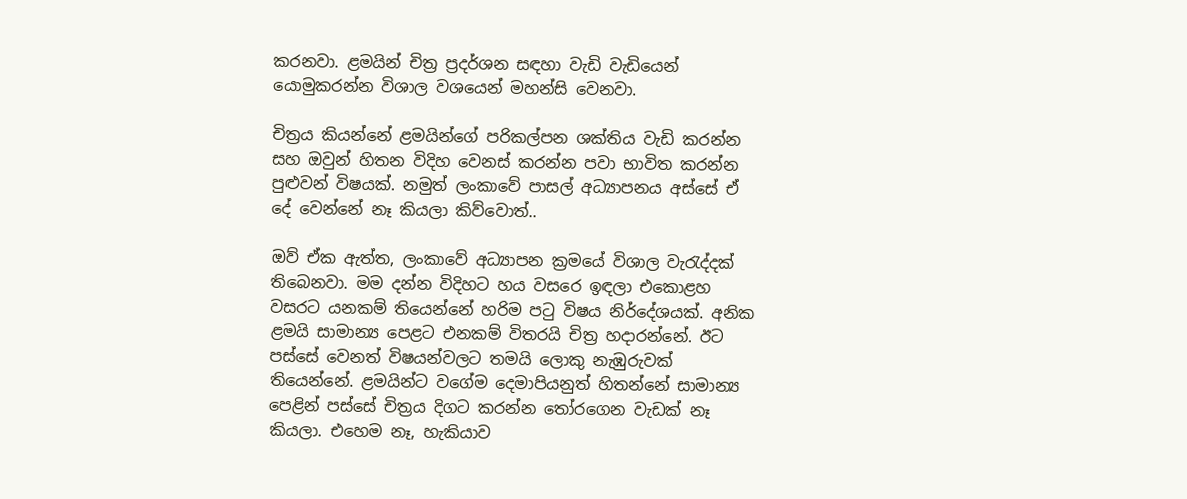කරනවා. ළමයින් චිත්‍ර ප්‍රදර්ශන සඳහා වැඩි වැඩියෙන් යොමුකරන්න විශාල වශයෙන් මහන්සි වෙනවා.

චිත්‍රය කියන්නේ ළමයින්ගේ පරිකල්පන ශක්තිය වැඩි කරන්න සහ ඔවුන් හිතන විදිහ වෙනස් කරන්න පවා භාවිත කරන්න පුළුවන් විෂයක්. නමුත් ලංකාවේ පාසල් අධ්‍යාපනය අස්සේ ඒ දේ වෙන්නේ නෑ කියලා කිව්වොත්..

ඔව් ඒක ඇත්ත, ලංකාවේ අධ්‍යාපන ක්‍රමයේ විශාල වැරැද්දක් තිබෙනවා. මම දන්න විදිහට හය වසරෙ ඉඳලා එකොළහ වසරට යනකම් තියෙන්නේ හරිම පටු විෂය නිර්දේශයක්. අනික ළමයි සාමාන්‍ය පෙළට එනකම් විතරයි චිත්‍ර හදාරන්නේ. ඊට පස්සේ වෙනත් විෂයන්වලට තමයි ලොකු නැඹුරුවක් තියෙන්නේ. ළමයින්ට වගේම දෙමාපියනුත් හිතන්නේ සාමාන්‍ය පෙළින් පස්සේ චිත්‍රය දිගට කරන්න තෝරගෙන වැඩක් නෑ කියලා. එහෙම නෑ, හැකියාව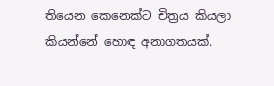තියෙන කෙනෙක්ට චිත්‍රය කියලා කියන්නේ හොඳ අනාගතයක්.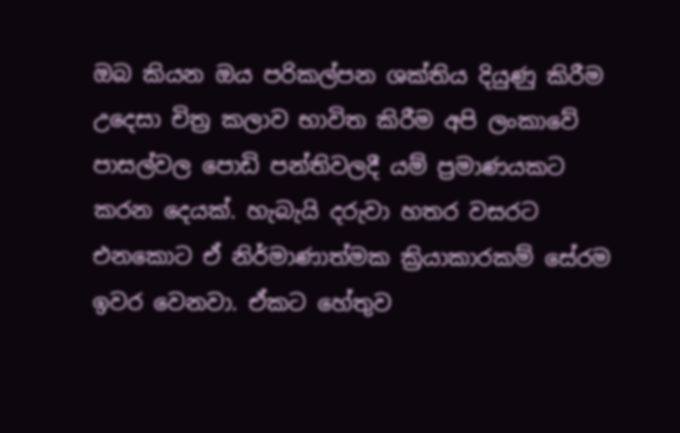ඔබ කියන ඔය පරිකල්පන ශක්තිය දියුණු කිරීම උදෙසා චිත්‍ර කලාව භාවිත කිරීම අපි ලංකාවේ පාසල්වල පොඩි පන්තිවලදී යම් ප්‍රමාණයකට කරන දෙයක්. හැබැයි දරුවා හතර වසරට එනකොට ඒ නිර්මාණාත්මක ක්‍රියාකාරකම් සේරම ඉවර වෙනවා. ඒකට හේතුව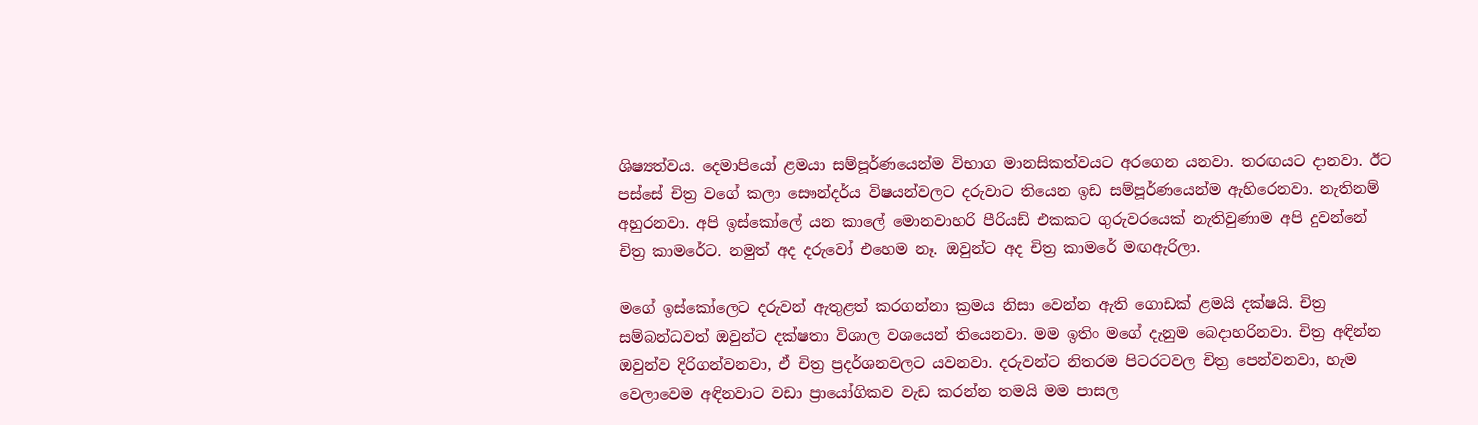ශිෂ්‍යත්වය. දෙමාපියෝ ළමයා සම්පූර්ණයෙන්ම විභාග මානසිකත්වයට අරගෙන යනවා. තරඟයට දානවා. ඊට පස්සේ චිත්‍ර වගේ කලා සෞන්දර්ය විෂයන්වලට දරුවාට තියෙන ඉඩ සම්පූර්ණයෙන්ම ඇහිරෙනවා. නැතිනම් අහුරනවා. අපි ඉස්කෝලේ යන කාලේ මොනවාහරි පීරියඩ් එකකට ගුරුවරයෙක් නැතිවුණාම අපි දුවන්නේ චිත්‍ර කාමරේට. නමුත් අද දරුවෝ එහෙම නෑ. ඔවුන්ට අද චිත්‍ර කාමරේ මඟඇරිලා.

මගේ ඉස්කෝලෙට දරුවන් ඇතුළත් කරගන්නා ක්‍රමය නිසා වෙන්න ඇති ගොඩක් ළමයි දක්ෂයි. චිත්‍ර සම්බන්ධවත් ඔවුන්ට දක්ෂතා විශාල වශයෙන් තියෙනවා. මම ඉතිං මගේ දැනුම බෙදාහරිනවා. චිත්‍ර අඳින්න ඔවුන්ව දිරිගන්වනවා, ඒ චිත්‍ර ප්‍රදර්ශනවලට යවනවා. දරුවන්ට නිතරම පිටරටවල චිත්‍ර පෙන්වනවා, හැම වෙලාවෙම අඳිනවාට වඩා ප්‍රායෝගිකව වැඩ කරන්න තමයි මම පාසල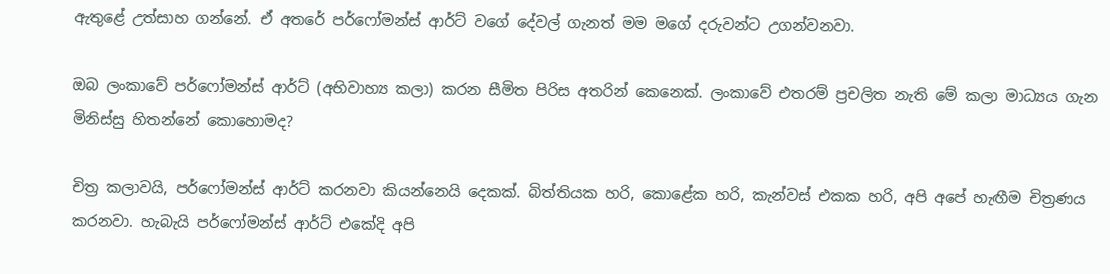ඇතුළේ උත්සාහ ගන්නේ. ඒ අතරේ පර්ෆෝමන්ස් ආර්ට් වගේ දේවල් ගැනත් මම මගේ දරුවන්ට උගන්වනවා.

ඔබ ලංකාවේ පර්ෆෝමන්ස් ආර්ට් (අභිවාහ්‍ය කලා) කරන සීමිත පිරිස අතරින් කෙනෙක්. ලංකාවේ එතරම් ප්‍රචලිත නැති මේ කලා මාධ්‍යය ගැන මිනිස්සු හිතන්නේ කොහොමද?

චිත්‍ර කලාවයි, පර්ෆෝමන්ස් ආර්ට් කරනවා කියන්නෙයි දෙකක්. බිත්තියක හරි, කොළේක හරි, කැන්වස් එකක හරි, අපි අපේ හැඟීම චිත්‍රණය කරනවා. හැබැයි පර්ෆෝමන්ස් ආර්ට් එකේදි අපි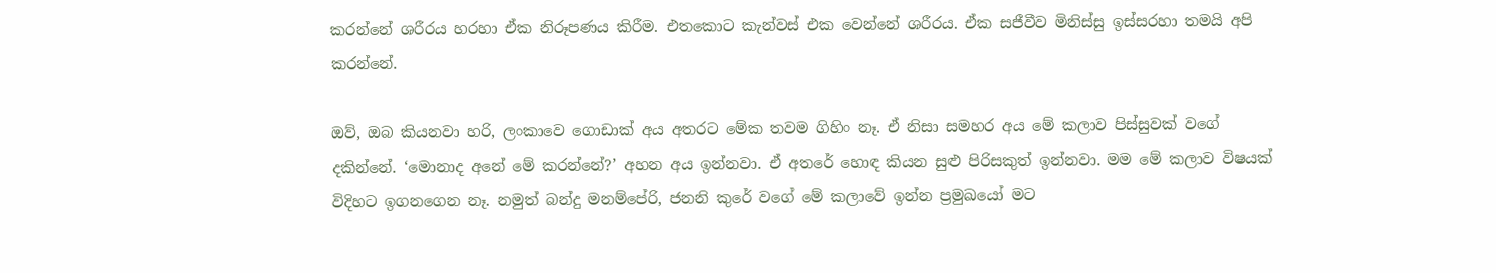කරන්නේ ශරීරය හරහා ඒක නිරූපණය කිරීම. එතකොට කැන්වස් එක වෙන්නේ ශරීරය. ඒක සජීවීව මිනිස්සු ඉස්සරහා තමයි අපි කරන්නේ.

ඔව්, ඔබ කියනවා හරි, ලංකාවෙ ගොඩාක් අය අතරට මේක තවම ගිහිං නෑ. ඒ නිසා සමහර අය මේ කලාව පිස්සුවක් වගේ දකින්නේ. ‘මොනාද අනේ මේ කරන්නේ?’ අහන අය ඉන්නවා. ඒ අතරේ හොඳ කියන සුළු පිරිසකුත් ඉන්නවා. මම මේ කලාව විෂයක් විදිහට ඉගනගෙන නෑ. නමුත් බන්දු මනම්පේරි, ජනනි කුරේ වගේ මේ කලාවේ ඉන්න ප්‍රමුඛයෝ මට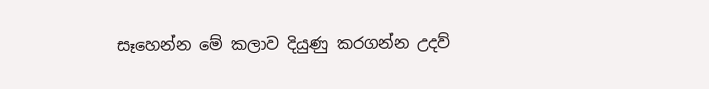සෑහෙන්න මේ කලාව දියුණු කරගන්න උදව්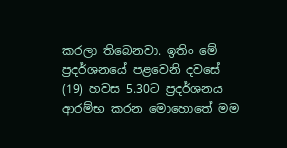කරලා තිබෙනවා. ඉතිං මේ ප්‍රදර්ශනයේ පළවෙනි දවසේ (19) හවස 5.30ට ප්‍රදර්ශනය ආරම්භ කරන මොහොතේ මම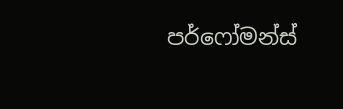පර්ෆෝමන්ස්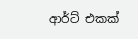ආර්ට් එකක්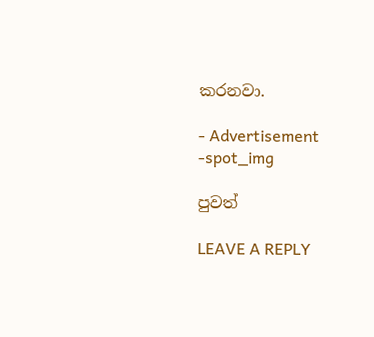කරනවා.

- Advertisement -spot_img

පුවත්

LEAVE A REPLY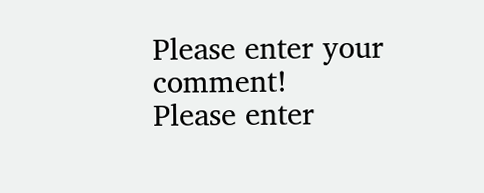Please enter your comment!
Please enter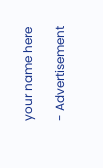your name here

- Advertisement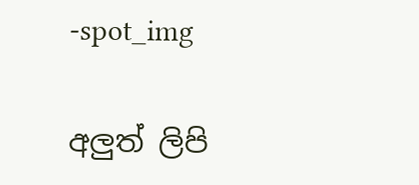-spot_img

අලුත් ලිපි